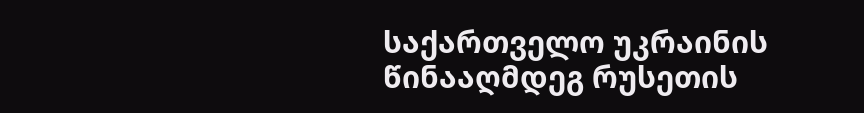საქართველო უკრაინის წინააღმდეგ რუსეთის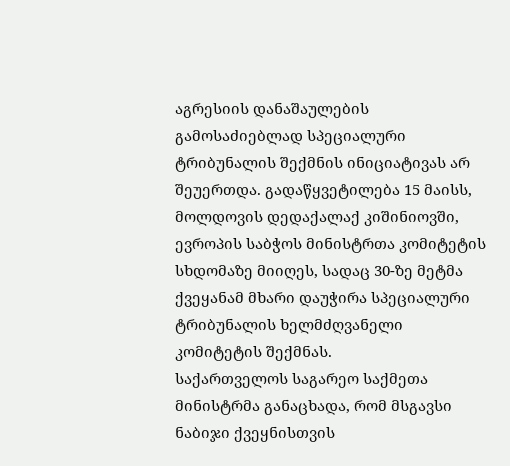აგრესიის დანაშაულების გამოსაძიებლად სპეციალური ტრიბუნალის შექმნის ინიციატივას არ შეუერთდა. გადაწყვეტილება 15 მაისს, მოლდოვის დედაქალაქ კიშინიოვში, ევროპის საბჭოს მინისტრთა კომიტეტის სხდომაზე მიიღეს, სადაც 30-ზე მეტმა ქვეყანამ მხარი დაუჭირა სპეციალური ტრიბუნალის ხელმძღვანელი კომიტეტის შექმნას.
საქართველოს საგარეო საქმეთა მინისტრმა განაცხადა, რომ მსგავსი ნაბიჯი ქვეყნისთვის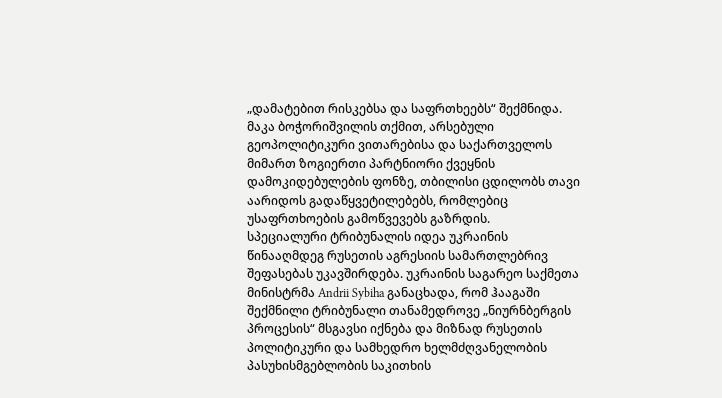„დამატებით რისკებსა და საფრთხეებს“ შექმნიდა. მაკა ბოჭორიშვილის თქმით, არსებული გეოპოლიტიკური ვითარებისა და საქართველოს მიმართ ზოგიერთი პარტნიორი ქვეყნის დამოკიდებულების ფონზე, თბილისი ცდილობს თავი აარიდოს გადაწყვეტილებებს, რომლებიც უსაფრთხოების გამოწვევებს გაზრდის.
სპეციალური ტრიბუნალის იდეა უკრაინის წინააღმდეგ რუსეთის აგრესიის სამართლებრივ შეფასებას უკავშირდება. უკრაინის საგარეო საქმეთა მინისტრმა Andrii Sybiha განაცხადა, რომ ჰააგაში შექმნილი ტრიბუნალი თანამედროვე „ნიურნბერგის პროცესის“ მსგავსი იქნება და მიზნად რუსეთის პოლიტიკური და სამხედრო ხელმძღვანელობის პასუხისმგებლობის საკითხის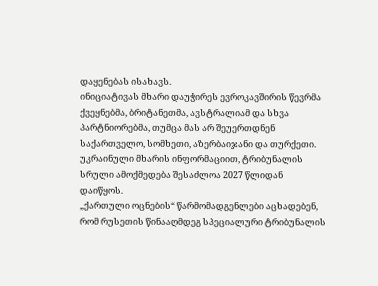დაყენებას ისახავს.
ინიციატივას მხარი დაუჭირეს ევროკავშირის წევრმა ქვეყნებმა, ბრიტანეთმა, ავსტრალიამ და სხვა პარტნიორებმა, თუმცა მას არ შეუერთდნენ საქართველო, სომხეთი, აზერბაიჯანი და თურქეთი. უკრაინული მხარის ინფორმაციით, ტრიბუნალის სრული ამოქმედება შესაძლოა 2027 წლიდან დაიწყოს.
„ქართული ოცნების“ წარმომადგენლები აცხადებენ, რომ რუსეთის წინააღმდეგ სპეციალური ტრიბუნალის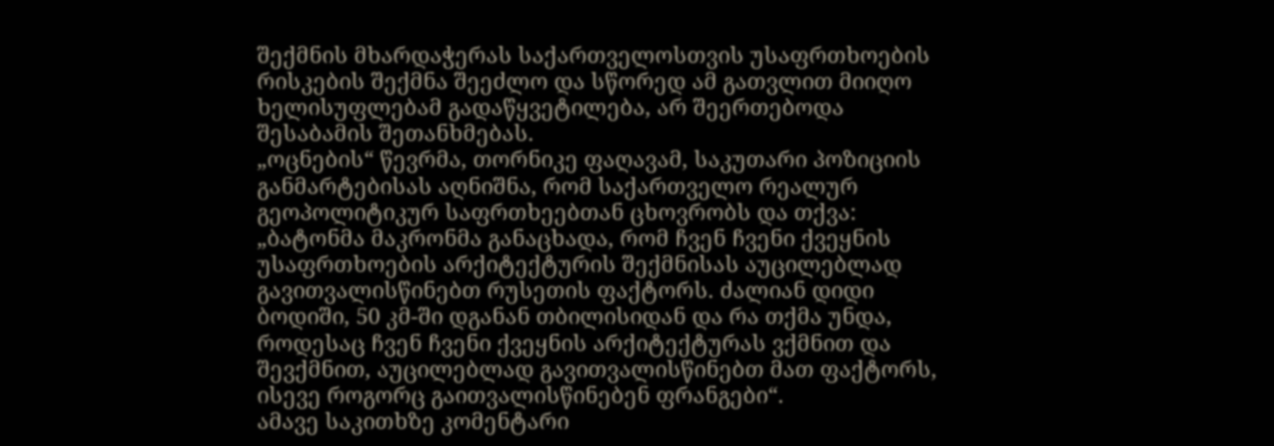შექმნის მხარდაჭერას საქართველოსთვის უსაფრთხოების რისკების შექმნა შეეძლო და სწორედ ამ გათვლით მიიღო ხელისუფლებამ გადაწყვეტილება, არ შეერთებოდა შესაბამის შეთანხმებას.
„ოცნების“ წევრმა, თორნიკე ფაღავამ, საკუთარი პოზიციის განმარტებისას აღნიშნა, რომ საქართველო რეალურ გეოპოლიტიკურ საფრთხეებთან ცხოვრობს და თქვა: „ბატონმა მაკრონმა განაცხადა, რომ ჩვენ ჩვენი ქვეყნის უსაფრთხოების არქიტექტურის შექმნისას აუცილებლად გავითვალისწინებთ რუსეთის ფაქტორს. ძალიან დიდი ბოდიში, 50 კმ-ში დგანან თბილისიდან და რა თქმა უნდა, როდესაც ჩვენ ჩვენი ქვეყნის არქიტექტურას ვქმნით და შევქმნით, აუცილებლად გავითვალისწინებთ მათ ფაქტორს, ისევე როგორც გაითვალისწინებენ ფრანგები“.
ამავე საკითხზე კომენტარი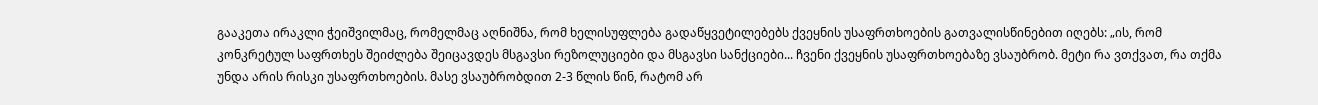გააკეთა ირაკლი ჭეიშვილმაც, რომელმაც აღნიშნა, რომ ხელისუფლება გადაწყვეტილებებს ქვეყნის უსაფრთხოების გათვალისწინებით იღებს: „ის, რომ კონკრეტულ საფრთხეს შეიძლება შეიცავდეს მსგავსი რეზოლუციები და მსგავსი სანქციები... ჩვენი ქვეყნის უსაფრთხოებაზე ვსაუბრობ. მეტი რა ვთქვათ, რა თქმა უნდა არის რისკი უსაფრთხოების. მასე ვსაუბრობდით 2-3 წლის წინ, რატომ არ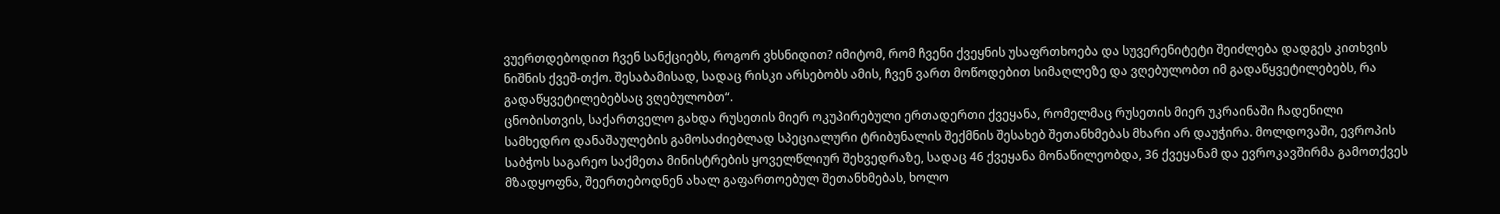ვუერთდებოდით ჩვენ სანქციებს, როგორ ვხსნიდით? იმიტომ, რომ ჩვენი ქვეყნის უსაფრთხოება და სუვერენიტეტი შეიძლება დადგეს კითხვის ნიშნის ქვეშ-თქო. შესაბამისად, სადაც რისკი არსებობს ამის, ჩვენ ვართ მოწოდებით სიმაღლეზე და ვღებულობთ იმ გადაწყვეტილებებს, რა გადაწყვეტილებებსაც ვღებულობთ“.
ცნობისთვის, საქართველო გახდა რუსეთის მიერ ოკუპირებული ერთადერთი ქვეყანა, რომელმაც რუსეთის მიერ უკრაინაში ჩადენილი სამხედრო დანაშაულების გამოსაძიებლად სპეციალური ტრიბუნალის შექმნის შესახებ შეთანხმებას მხარი არ დაუჭირა. მოლდოვაში, ევროპის საბჭოს საგარეო საქმეთა მინისტრების ყოველწლიურ შეხვედრაზე, სადაც 46 ქვეყანა მონაწილეობდა, 36 ქვეყანამ და ევროკავშირმა გამოთქვეს მზადყოფნა, შეერთებოდნენ ახალ გაფართოებულ შეთანხმებას, ხოლო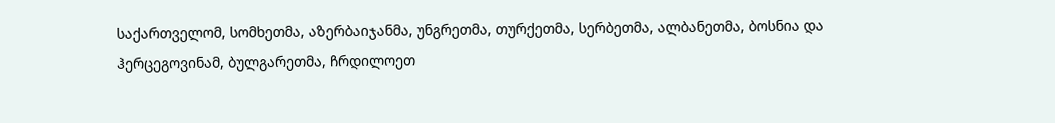საქართველომ, სომხეთმა, აზერბაიჯანმა, უნგრეთმა, თურქეთმა, სერბეთმა, ალბანეთმა, ბოსნია და ჰერცეგოვინამ, ბულგარეთმა, ჩრდილოეთ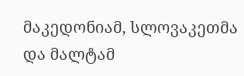მაკედონიამ, სლოვაკეთმა და მალტამ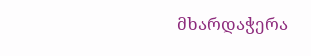მხარდაჭერა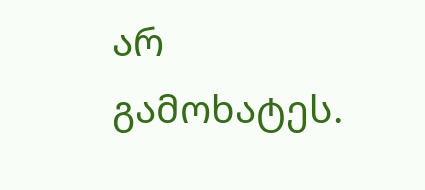არ გამოხატეს.